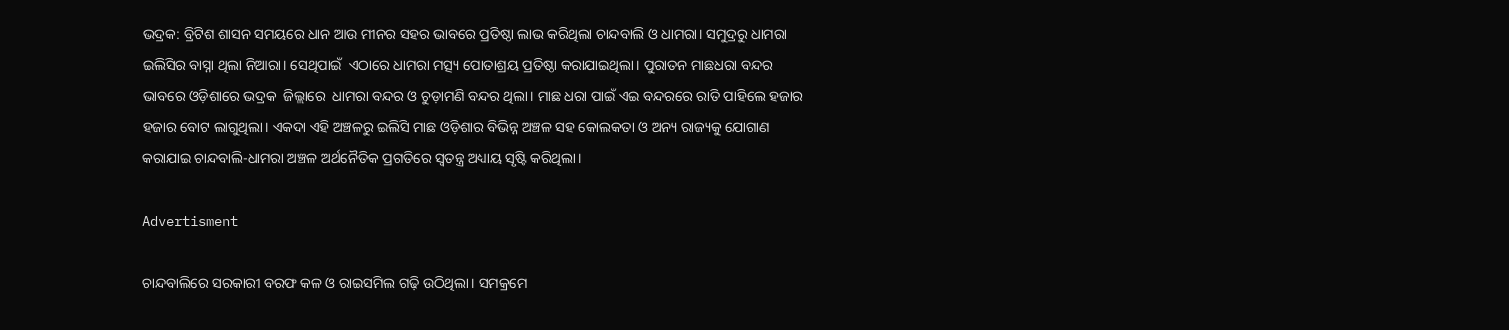ଭଦ୍ରକ: ବ୍ରିଟିଶ ଶାସନ ସମୟରେ ଧାନ ଆଉ ମୀନର ସହର ଭାବରେ ପ୍ରତିଷ୍ଠା ଲାଭ କରିଥିଲା ଚାନ୍ଦବାଲି ଓ ଧାମରା। ସମୁଦ୍ରରୁ ଧାମରା ଇଲିସିର ବାସ୍ନା ଥିଲା ନିଆରା। ସେଥିପାଇଁ  ଏଠାରେ ଧାମରା ମତ୍ସ୍ୟ ପୋତାଶ୍ରୟ ପ୍ରତିଷ୍ଠା କରାଯାଇଥିଲା। ପୁରାତନ ମାଛଧରା ବନ୍ଦର ଭାବରେ ଓଡ଼ିଶାରେ ଭଦ୍ରକ  ଜିଲ୍ଲାରେ  ଧାମରା ବନ୍ଦର ଓ ଚୁଡ଼ାମଣି ବନ୍ଦର ଥିଲା। ମାଛ ଧରା ପାଇଁ ଏଇ ବନ୍ଦରରେ ରାତି ପାହିଲେ ହଜାର ହଜାର ବୋଟ ଲାଗୁଥିଲା। ଏକଦା ଏହି ଅଞ୍ଚଳରୁ ଇଲିସି ମାଛ ଓଡ଼ିଶାର ବିଭିନ୍ନ ଅଞ୍ଚଳ ସହ କୋଲକତା ଓ ଅନ୍ୟ ରାଜ୍ୟକୁ ଯୋଗାଣ କରାଯାଇ ଚାନ୍ଦବାଲି-ଧାମରା ଅଞ୍ଚଳ ଅର୍ଥନୈତିକ ପ୍ରଗତିରେ ସ୍ୱତନ୍ତ୍ର ଅଧ୍ୟାୟ ସୃଷ୍ଟି କରିଥିଲା।

Advertisment

ଚାନ୍ଦବାଲିରେ ସରକାରୀ ବରଫ କଳ ଓ ରାଇସମିଲ ଗଢ଼ି ଉଠିଥିଲା। ସମକ୍ରମେ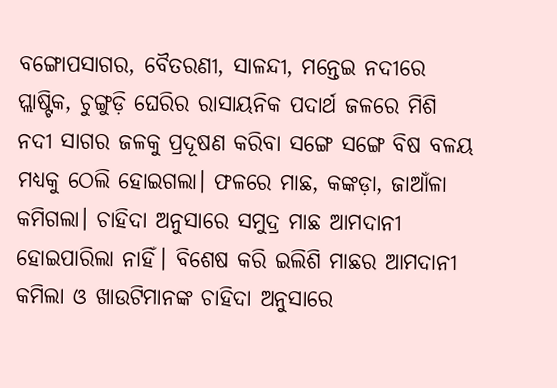ବଙ୍ଗୋପସାଗର, ବୈତରଣୀ, ସାଳନ୍ଦୀ, ମନ୍ତେଇ ନଦୀରେ ପ୍ଲାଷ୍ଟିକ, ଚୁଙ୍ଗୁଡ଼ି ଘେରିର ରାସାୟନିକ ପଦାର୍ଥ ଜଳରେ ମିଶି ନଦୀ ସାଗର ଜଳକୁ ପ୍ରଦୂଷଣ କରିବା ସଙ୍ଗେ ସଙ୍ଗେ ବିଷ ବଳୟ ମଧ୍ୟକୁ ଠେଲି ହୋଇଗଲା। ଫଳରେ ମାଛ, କଙ୍କଡ଼ା, ଜାଆଁଳା କମିଗଲା। ଚାହିଦା ଅନୁସାରେ ସମୁଦ୍ର ମାଛ ଆମଦାନୀ ହୋଇପାରିଲା ନାହିଁ। ବିଶେଷ କରି ଇଲିଶି ମାଛର ଆମଦାନୀ କମିଲା ଓ ଖାଉଟିମାନଙ୍କ ଚାହିଦା ଅନୁସାରେ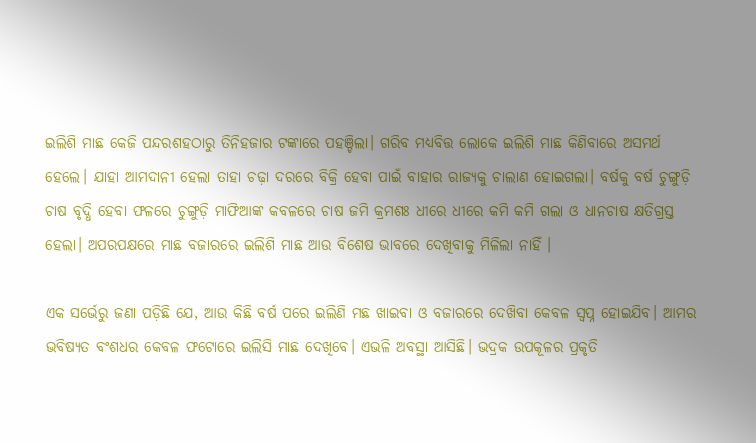ଇଲିଶି ମାଛ କେଜି ପନ୍ଦରଶହଠାରୁ ତିନିହଜାର ଟଙ୍କାରେ ପହଞ୍ଚିଲା। ଗରିବ ମଧ୍ୟବିତ୍ତ ଲୋକେ ଇଲିଶି ମାଛ କିଣିବାରେ ଅସମର୍ଥ ହେଲେ। ଯାହା ଆମଦାନୀ ହେଲା ତାହା ଚଢ଼ା ଦରରେ ବିକ୍ରି ହେବା ପାଇଁ ବାହାର ରାଜ୍ୟକୁ ଚାଲାଣ ହୋଇଗଲା। ବର୍ଷକୁ ବର୍ଷ ଚୁଙ୍ଗୁଡ଼ି ଚାଷ ବୃଦ୍ଧି ହେବା ଫଳରେ ଚୁଙ୍ଗୁଡ଼ି ମାଫିଆଙ୍କ କବଳରେ ଚାଷ ଜମି କ୍ରମଶଃ ଧୀରେ ଧୀରେ କମି କମି ଗଲା ଓ ଧାନଚାଷ କ୍ଷତିଗ୍ରସ୍ତ ହେଲା। ଅପରପକ୍ଷରେ ମାଛ ବଜାରରେ ଇଲିଶି ମାଛ ଆଉ ବିଶେଷ ଭାବରେ ଦେଖିବାକୁ ମିଳିଲା ନାହିଁ ।

ଏକ ସର୍ଭେରୁ ଜଣା ପଡ଼ିଛି ଯେ, ଆଉ କିଛି ବର୍ଷ ପରେ ଇଲିଣି ମଛ ଖାଇବା ଓ ବଜାରରେ ଦେଖ‌ିବା କେବଳ ସ୍ୱପ୍ନ ହୋଇଯିବ। ଆମର ଭବିଷ୍ୟତ ବଂଶଧର କେବଳ ଫଟୋରେ ଇଲିସି ମାଛ ଦେଖିବେ। ଏଭଳି ଅବସ୍ଥା ଆସିଛି। ଭଦ୍ରକ ଉପକୂଳର ପ୍ରକୃତି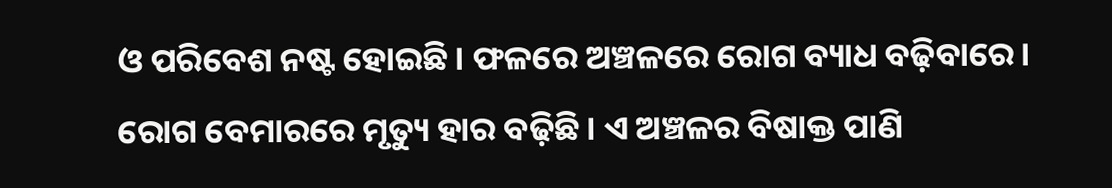ଓ ପରିବେଶ ନଷ୍ଟ ହୋଇଛି। ଫଳରେ ଅଞ୍ଚଳରେ ରୋଗ ବ୍ୟାଧ ବଢ଼ିବାରେ। ରୋଗ ବେମାରରେ ମୃତ୍ୟୁ ହାର ବଢ଼ିଛି। ଏ ଅଞ୍ଚଳର ବିଷାକ୍ତ ପାଣି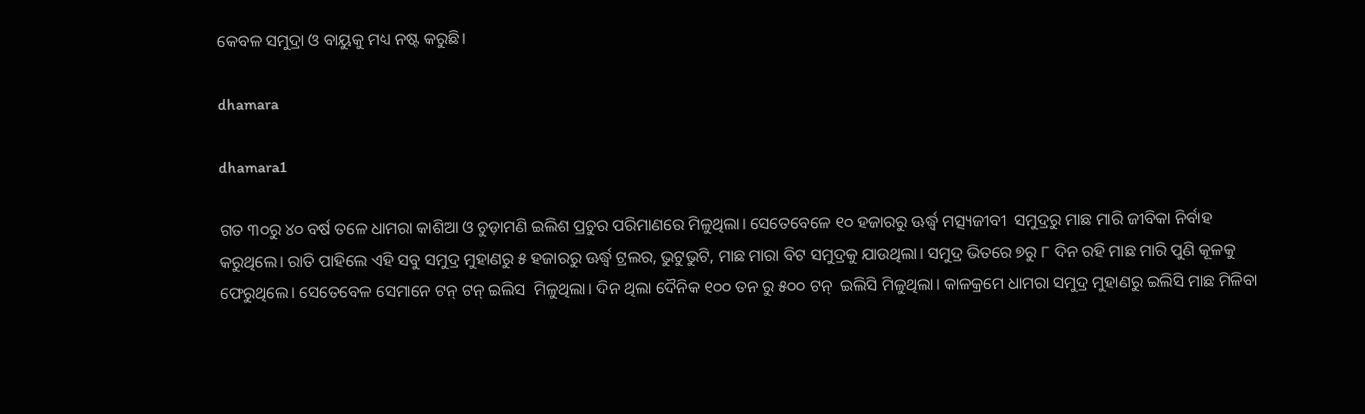କେବଳ ସମୁଦ୍ରା ଓ ବାୟୁକୁ ମଧ୍ୟ ନଷ୍ଟ କରୁଛି।

dhamara

dhamara1

ଗତ ୩୦ରୁ ୪୦ ବର୍ଷ ତଳେ ଧାମରା କାଶିଆ ଓ ଚୁଡ଼ାମଣି ଇଲିଶ ପ୍ରଚୁର ପରିମାଣରେ ମିଳୁଥିଲା। ସେତେବେଳେ ୧୦ ହଜାରରୁ ଊର୍ଦ୍ଧ୍ବ ମତ୍ସ୍ୟଜୀବୀ  ସମୁଦ୍ରରୁ ମାଛ ମାରି ଜୀବିକା ନିର୍ବାହ କରୁଥିଲେ। ରାତି ପାହିଲେ ଏହି ସବୁ ସମୁଦ୍ର ମୁହାଣରୁ ୫ ହଜାରରୁ ଊର୍ଦ୍ଧ୍ବ ଟ୍ରଲର, ଭୁଟୁଭୁଟି, ମାଛ ମାରା ବିଟ ସମୁଦ୍ରକୁ ଯାଉଥିଲା। ସମୁଦ୍ର ଭିତରେ ୭ରୁ ୮ ଦିନ ରହି ମାଛ ମାରି ପୁଣି କୂଳକୁ ଫେରୁଥିଲେ। ସେତେବେଳ ସେମାନେ ଟନ୍ ଟନ୍ ଇଲିସ  ମିଳୁଥିଲା। ଦିନ ଥିଲା ଦୈନିକ ୧୦୦ ତନ ରୁ ୫୦୦ ଟନ୍  ଇଲିସି ମିଳୁଥିଲା। କାଳକ୍ରମେ ଧାମରା ସମୁଦ୍ର ମୁହାଣରୁ ଇଲିସି ମାଛ ମିଳିବା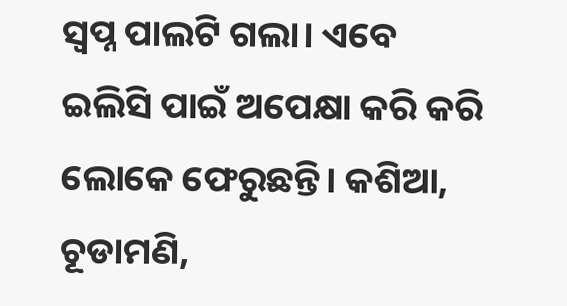ସ୍ବପ୍ନ ପାଲଟି ଗଲା। ଏବେ ଇଲିସି ପାଇଁ ଅପେକ୍ଷା କରି କରି ଲୋକେ ଫେରୁଛନ୍ତି। କଶିଆ, ଚୂଡାମଣି,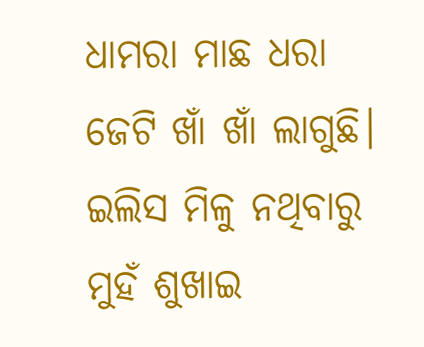ଧାମରା ମାଛ ଧରା ଜେଟି ଖାଁ ଖାଁ ଲାଗୁଛି। ଇଲିସ ମିଳୁ ନଥିବାରୁ ମୁହଁ ଶୁଖାଇ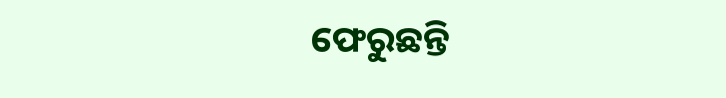ଫେରୁଛନ୍ତି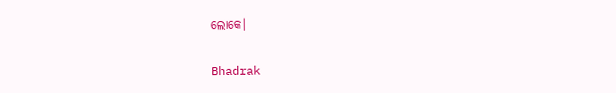ଲୋକେ।

Bhadrak